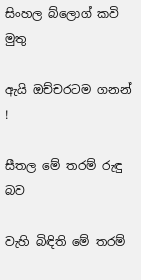සිංහල බ්ලොග් කවි මුතු

ඇයි ඔච්චරටම ගනන් !

සීතල මේ තරම් රුඳු බව

වැහි බිඳිති මේ තරම්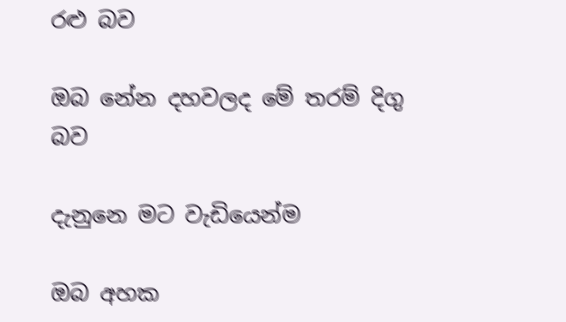රළු බව

ඔබ නේන දහවලද මේ තරම් දිගු බව

දැනුනෙ මට වැඩියෙන්ම

ඔබ අහක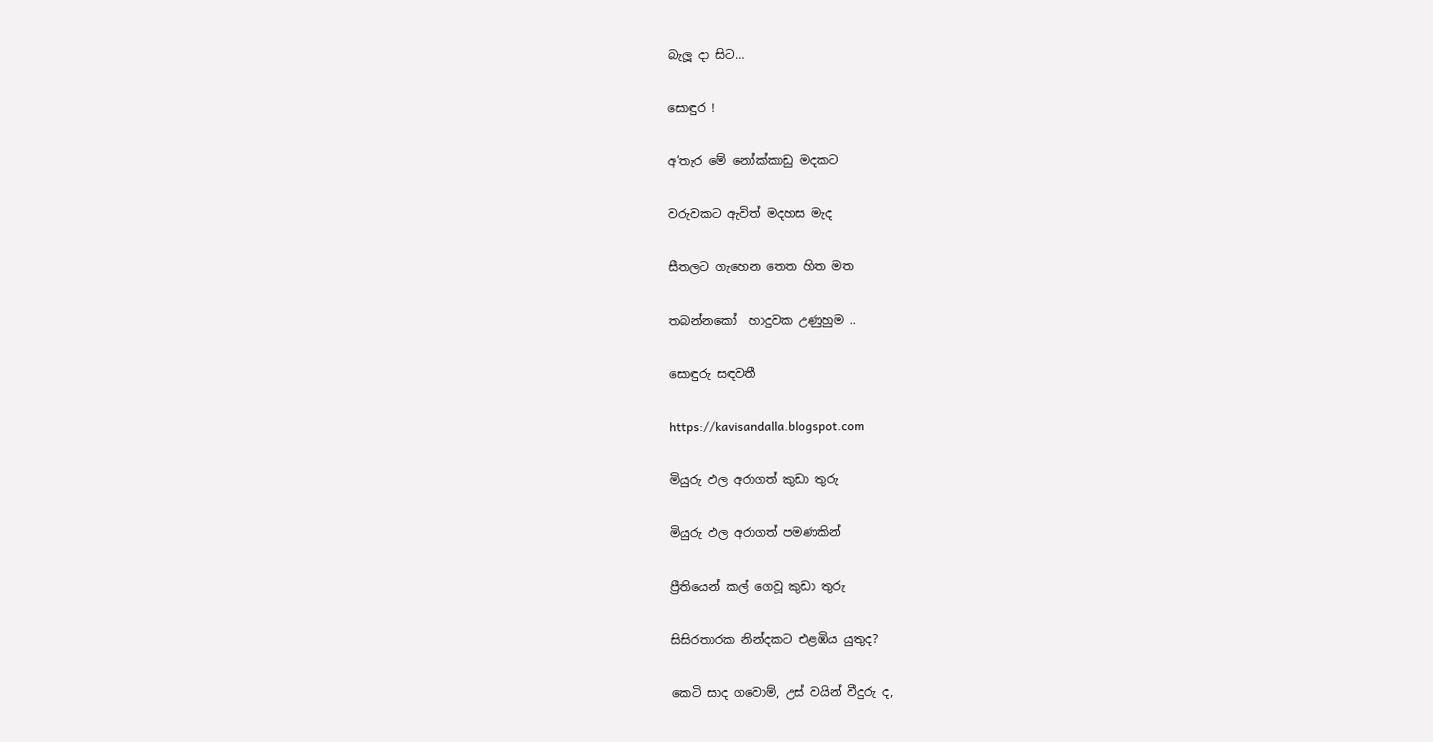බැලූ දා සිට…

සොඳුර !

අ’තැර මේ නෝක්කාඩු මදකට

වරුවකට ඇවිත් මදහස මැද

සීතලට ගැහෙන තෙත හිත මත

තබන්නකෝ  හාදුවක උණුහුම ..

සොඳුරු සඳවතී

https://kavisandalla.blogspot.com

මියුරු ඵල අරාගත් කුඩා තුරු

මියුරු ඵල අරාගත් පමණකින්

ප්‍රීතියෙන් කල් ගෙවූ කුඩා තුරු

සිසිරතාරක නින්දකට එළඹිය යුතුද?

කෙටි සාද ගවොම්, උස් වයින් වීදුරු ද,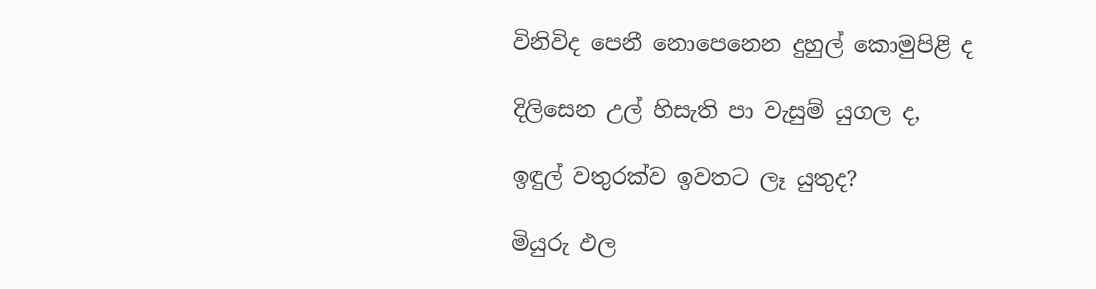විනිවිද පෙනී නොපෙනෙන දුහුල් කොමුපිළි ද

දිලිසෙන උල් හිසැති පා වැසුම් යුගල ද,

ඉඳුල් වතුරක්ව ඉවතට ලෑ යුතුද?

මියුරු ඵල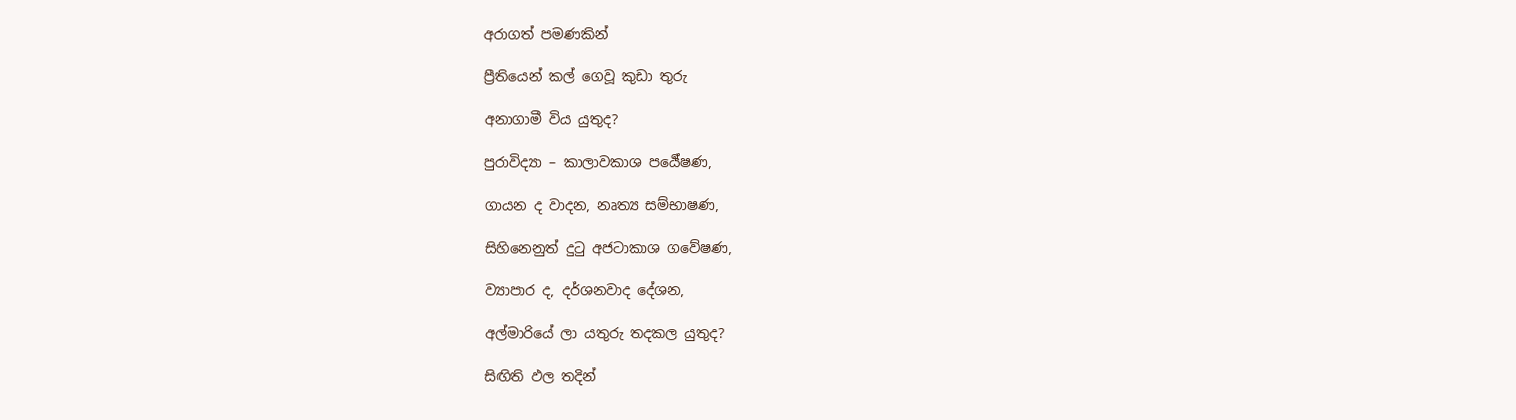අරාගත් පමණකින්

ප්‍රීතියෙන් කල් ගෙවූ කුඩා තුරු

අනාගාමී විය යුතුද?

පුරාවිද්‍යා – කාලාවකාශ පර්‍යේෂණ,

ගායන ද වාදන, නෘත්‍ය සම්භාෂණ,

සිහිනෙනුත් දුටු අජටාකාශ ගවේෂණ,

ව්‍යාපාර ද, දර්ශනවාද දේශන,

අල්මාරියේ ලා යතුරු තදකල යුතුද?

සිඟිති ඵල තදින්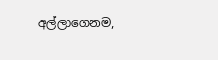අල්ලාගෙනම,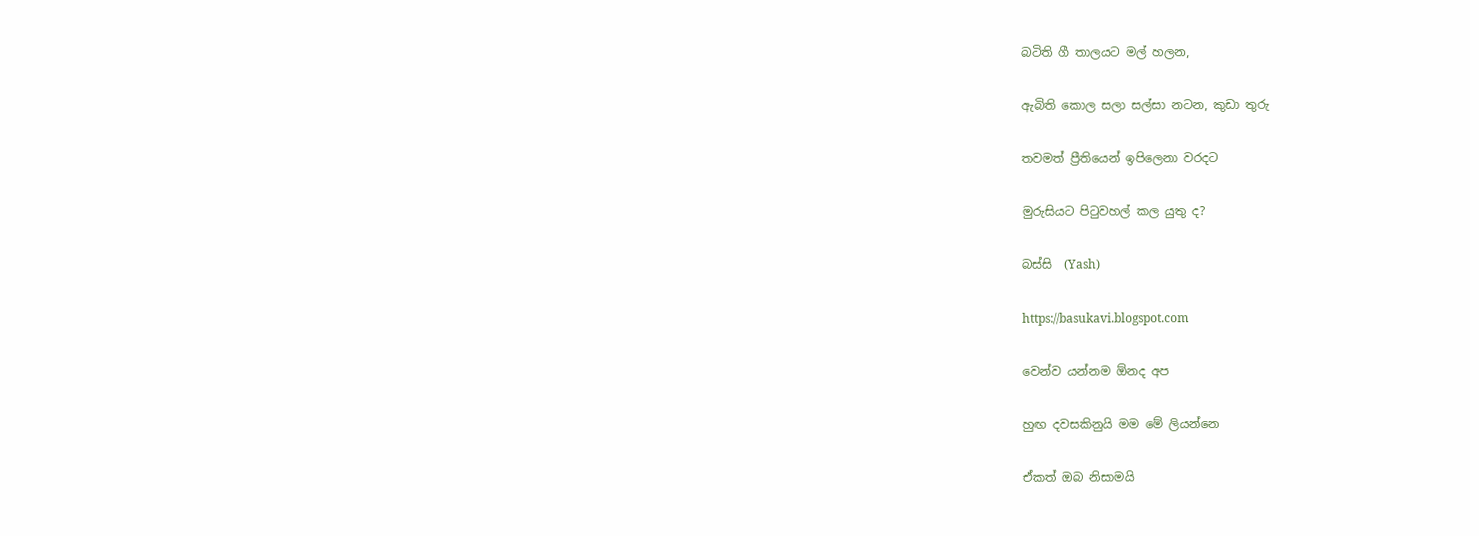බටිති ගී තාලයට මල් හලන,

ඇබිති කොල සලා සල්සා නටන, කුඩා තුරු

තවමත් ප්‍රීතියෙන් ඉපිලෙනා වරදට

මුරුසියට පිටුවහල් කල යුතු ද?

බස්සි  (Yash)

https://basukavi.blogspot.com

වෙන්ව යන්නම ඕනද අප

හුඟ දවසකිනුයි මම මේ ලියන්නෙ

ඒකත් ඔබ නිසාමයි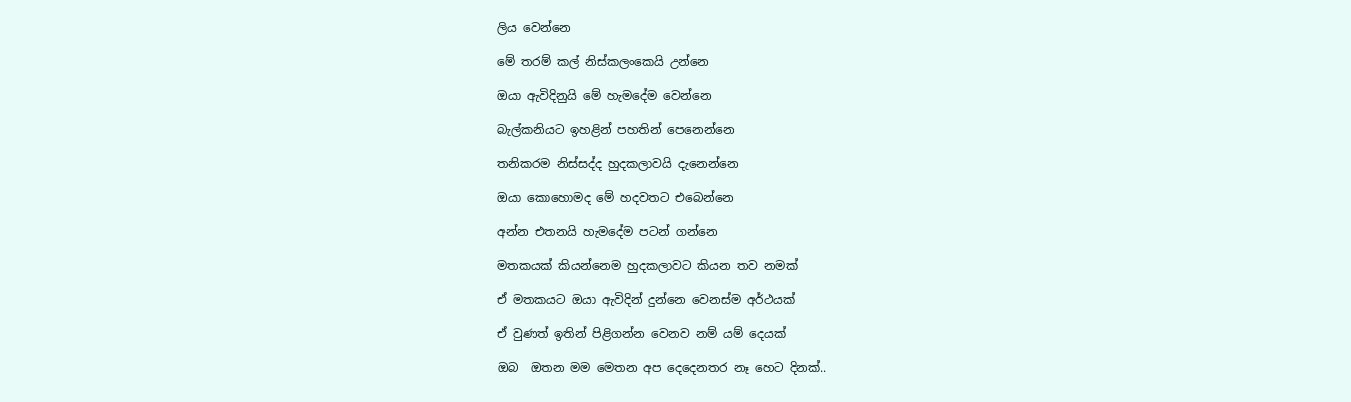ලිය වෙන්නෙ

මේ තරම් කල් නිස්කලංකෙයි උන්නෙ

ඔයා ඇවිදිනුයි මේ හැමදේම වෙන්නෙ

බැල්කනියට ඉහළින් පහතින් පෙනෙන්නෙ

තනිකරම නිස්සද්ද හුදකලාවයි දැනෙන්නෙ

ඔයා කොහොමද මේ හදවතට එබෙන්නෙ

අන්න එතනයි හැමදේම පටන් ගන්නෙ

මතකයක් කියන්නෙම හුදකලාවට කියන තව නමක්

ඒ මතකයට ඔයා ඇවිදින් දුන්නෙ වෙනස්ම අර්ථයක්

ඒ වුණත් ඉතින් පිළිගන්න වෙනව නම් යම් දෙයක්

ඔබ  ඔතන මම මෙතන අප දෙදෙනතර නෑ හෙට දිනක්..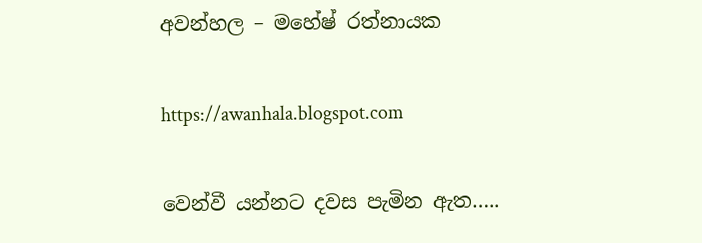අවන්හල – මහේෂ් රත්නායක

https://awanhala.blogspot.com

වෙන්වී යන්නට දවස පැමින ඇත…..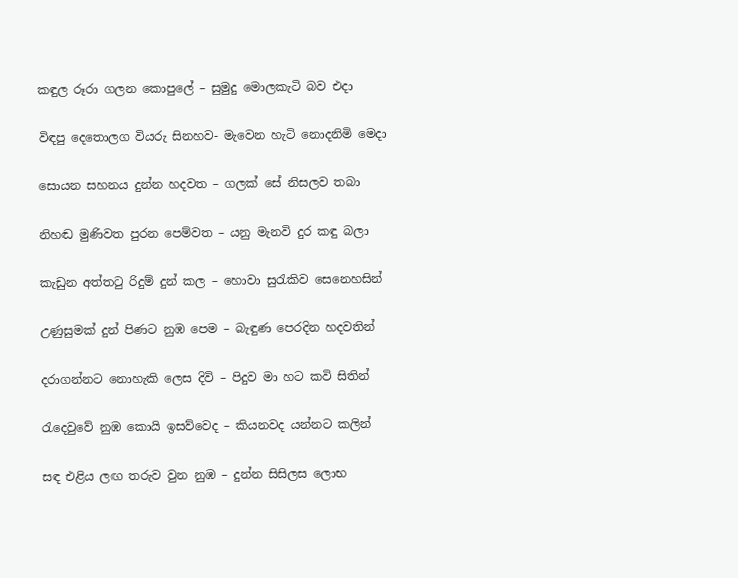කඳුල රූරා ගලන කොපුලේ – සුමුදු මොලකැටි බව එදා

විඳපු දෙතොලග වියරු සිනහව- මැවෙන හැටි නොදනිමි මෙදා

සොයන සහනය දුන්න හදවත – ගලක් සේ නිසලව තබා

නිහඬ මුණිවත පුරන පෙම්වත – යනු මැනවි දුර කඳු බලා

කැඩුන අත්තටු රිදුම් දුන් කල – හොවා සුරැකිව සෙනෙහසින්

උණුසුමක් දුන් පිණට නුඹ පෙම – බැඳුණ පෙරදින හදවතින්

දරාගන්නට නොහැකි ලෙස දිවි – පිදුව මා හට කවි සිතින්

රැදෙවුවේ නුඹ කොයි ඉසව්වෙද – කියනවද යන්නට කලින්

සඳ එළිය ලඟ තරුව වුන නුඹ – දුන්න සිසිලස ලොභ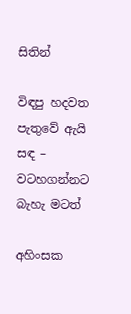සිතින්

විඳපු හදවත පැතුවේ ඇයි සඳ – වටහගන්නට බැහැ මටත්

අහිංසක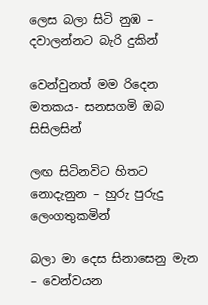ලෙස බලා සිටි නුඹ – දවාලන්නට බැරි දුකින්

වෙන්වුනත් මම රිදෙන මතකය- සනසගමි ඔබ සිසිලසින්

ලඟ සිටිනවිට හිතට නොදැනුන – හුරු පුරුදු ලෙංගතුකමින්

බලා මා දෙස සිනාසෙනු මැන – වෙන්වයන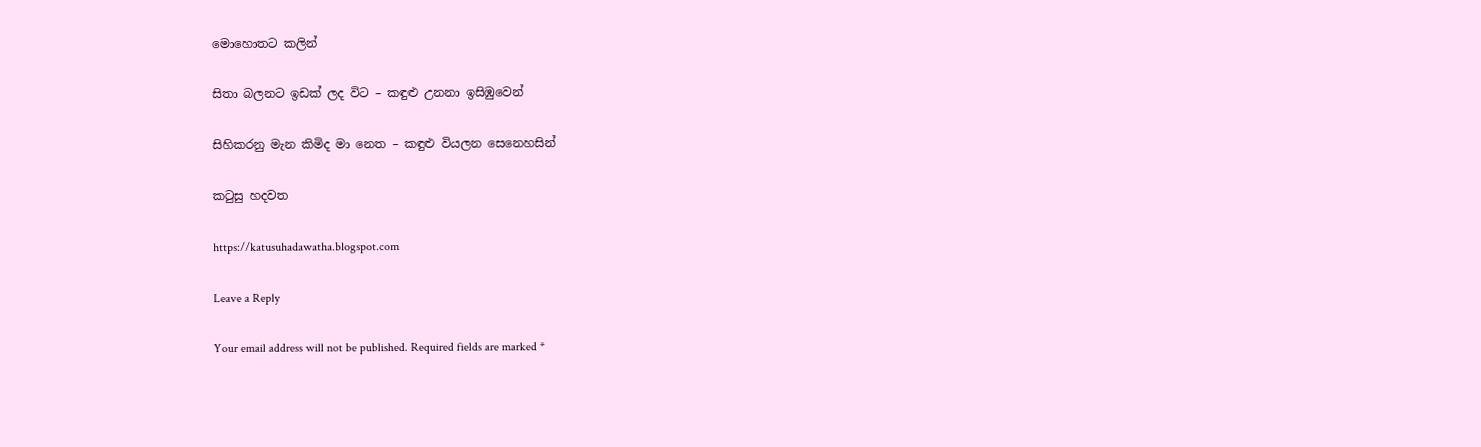මොහොතට කලින්

සිතා බලනට ඉඩක් ලද විට – කඳුළු උනනා ඉසිඹුවෙන්

සිහිකරනු මැන කිමිද මා නෙත – කඳුළු වියලන සෙනෙහසින්

කටුසු හදවත

https://katusuhadawatha.blogspot.com

Leave a Reply

Your email address will not be published. Required fields are marked *